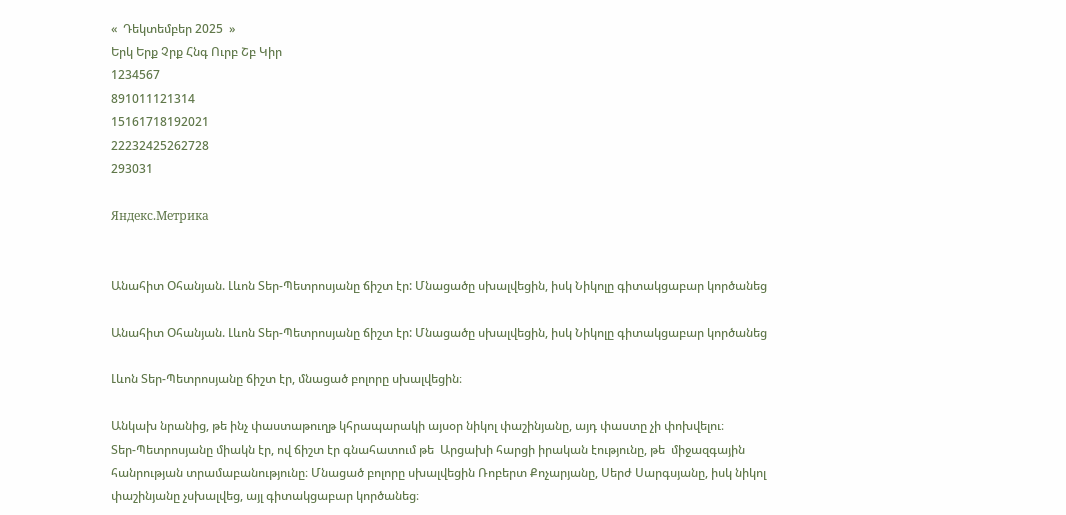«  Դեկտեմբեր 2025  »
Երկ Երք Չրք Հնգ Ուրբ Շբ Կիր
1234567
891011121314
15161718192021
22232425262728
293031

Яндекс.Метрика


Անահիտ Օհանյան. Լևոն Տեր-Պետրոսյանը ճիշտ էր: Մնացածը սխալվեցին, իսկ Նիկոլը գիտակցաբար կործանեց

Անահիտ Օհանյան. Լևոն Տեր-Պետրոսյանը ճիշտ էր: Մնացածը սխալվեցին, իսկ Նիկոլը գիտակցաբար կործանեց

Լևոն Տեր-Պետրոսյանը ճիշտ էր, մնացած բոլորը սխալվեցին։

Անկախ նրանից, թե ինչ փաստաթուղթ կհրապարակի այսօր նիկոլ փաշինյանը, այդ փաստը չի փոխվելու։
Տեր-Պետրոսյանը միակն էր, ով ճիշտ էր գնահատում թե  Արցախի հարցի իրական էությունը, թե  միջազգային հանրության տրամաբանությունը։ Մնացած բոլորը սխալվեցին Ռոբերտ Քոչարյանը, Սերժ Սարգսյանը, իսկ նիկոլ փաշինյանը չսխալվեց, այլ գիտակցաբար կործանեց։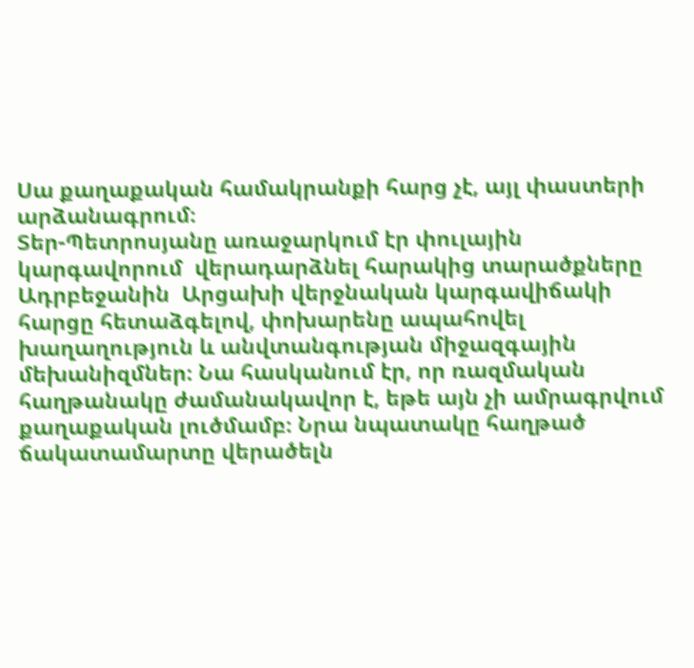Սա քաղաքական համակրանքի հարց չէ, այլ փաստերի արձանագրում։
Տեր-Պետրոսյանը առաջարկում էր փուլային կարգավորում  վերադարձնել հարակից տարածքները Ադրբեջանին  Արցախի վերջնական կարգավիճակի հարցը հետաձգելով, փոխարենը ապահովել խաղաղություն և անվտանգության միջազգային մեխանիզմներ։ Նա հասկանում էր, որ ռազմական հաղթանակը ժամանակավոր է, եթե այն չի ամրագրվում քաղաքական լուծմամբ։ Նրա նպատակը հաղթած ճակատամարտը վերածելն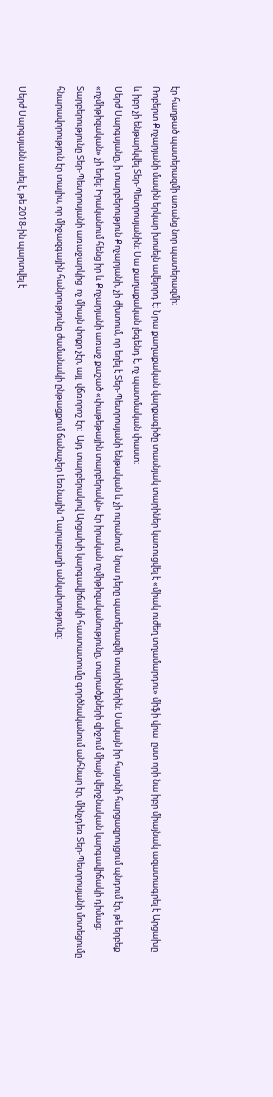էր հաղթած պատերազմի առանց նոր պատերազմի։
Ռոբերտ Քոչարյանի մասին երկար խոսելն ավելորդ է։ Նրա քաղաքական վարքագիծը տասնյակ տարիներ կառուցվել է «միակ ուժեղ տղամարդու» միֆի վրա  ըստ որի նա իբր միայնակ ազատագրել է Արցախը և իբր չի ենթարկվել Տեր-Պետրոսյանին։ Սա քաղաքական լեգենդ է, ոչ պատմական փաստ։
Սերժ Սարգսյանը, ի տարբերություն Քոչարյանի, չի ժխտում, որ եղել է Տեր-Պետրոսյանի ենթական և չի ուրանում  նրա դերը պատերազմի տարիներին։ Սակայն իր հայտնի հարցազրույցում պնդում էր, թե երբեք «ոչմիթիզական» չի եղել։ Իրականում հենց իր և Քոչարյանի առաջ քաշած «փաթեթային տարբերակն» էր իրական ոչմիթիզականությունը, տարածքների զիջում միայն վերջնական կարգավիճակի դիմաց։ Տարբերությունը Տեր-Պետրոսյանի առաջարկից  ոչ միայն փոքր չէր, այլ  վճռորոշ էր:  Այդ տարբերակով Արցախի կարգավիճակի հաստատումը գործնականում անհնար էր, մինչդեռ Տեր-Պետրոսյանի մոտեցումը հնարավորություն էր տալիս, որ միջազգային հանրությունը ժամանակի ընթացքում ճանաչեր Լեռնային Ղարաբաղի անկախությունը։

Սերժ Սարգսյանն ասել է, թե 2018-ին պարտվել է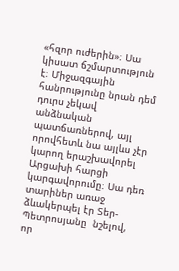«հզոր ուժերին»։ Սա կիսատ ճշմարտություն է։ Միջազգային հանրությունը նրան դեմ դուրս չեկավ անձնական պատճառներով, այլ որովհետև նա այլևս չէր կարող երաշխավորել Արցախի հարցի կարգավորումը։ Սա դեռ տարիներ առաջ ձևակերպել էր Տեր-Պետրոսյանը  նշելով, որ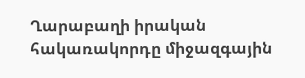Ղարաբաղի իրական հակառակորդը միջազգային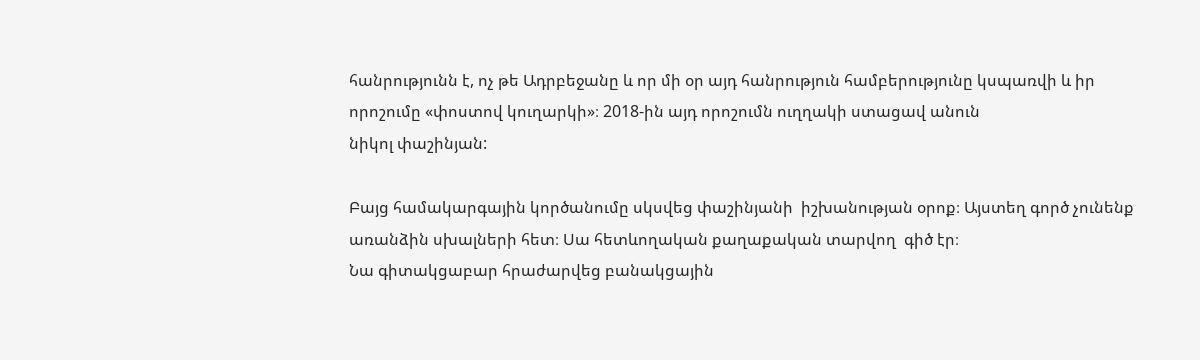հանրությունն է, ոչ թե Ադրբեջանը և որ մի օր այդ հանրություն համբերությունը կսպառվի և իր որոշումը «փոստով կուղարկի»։ 2018-ին այդ որոշումն ուղղակի ստացավ անուն
նիկոլ փաշինյան:

Բայց համակարգային կործանումը սկսվեց փաշինյանի  իշխանության օրոք։ Այստեղ գործ չունենք առանձին սխալների հետ։ Սա հետևողական քաղաքական տարվող  գիծ էր։
Նա գիտակցաբար հրաժարվեց բանակցային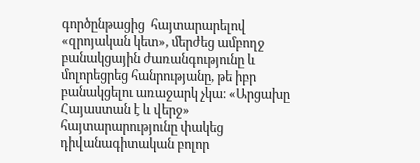գործընթացից  հայտարարելով «զրոյական կետ», մերժեց ամբողջ բանակցային ժառանգությունը և մոլորեցրեց հանրությանը, թե իբր բանակցելու առաջարկ չկա։ «Արցախը Հայաստան է և վերջ» հայտարարությունը փակեց դիվանագիտական բոլոր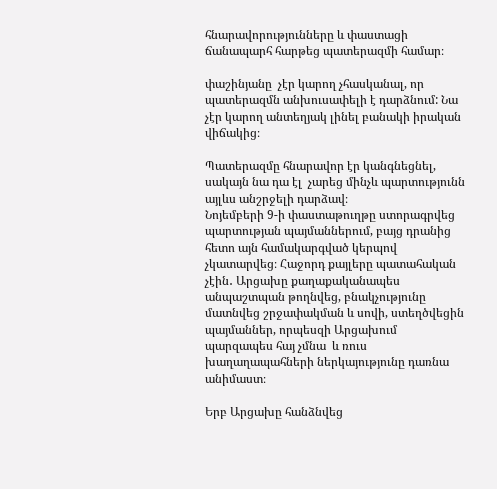հնարավորությունները և փաստացի ճանապարհ հարթեց պատերազմի համար։

փաշինյանը  չէր կարող չհասկանալ, որ պատերազմն անխուսափելի է դարձնում: Նա չէր կարող անտեղյակ լինել բանակի իրական վիճակից։

Պատերազմը հնարավոր էր կանգնեցնել, սակայն նա դա էլ  չարեց մինչև պարտությունն այլևս անշրջելի դարձավ։
Նոյեմբերի 9-ի փաստաթուղթը ստորագրվեց պարտության պայմաններում, բայց դրանից հետո այն համակարգված կերպով չկատարվեց։ Հաջորդ քայլերը պատահական չէին․ Արցախը քաղաքականապես անպաշտպան թողնվեց, բնակչությունը մատնվեց շրջափակման և սովի, ստեղծվեցին պայմաններ, որպեսզի Արցախում պարզապես հայ չմնա  և ռուս խաղաղապահների ներկայությունը դառնա անիմաստ։

Երբ Արցախը հանձնվեց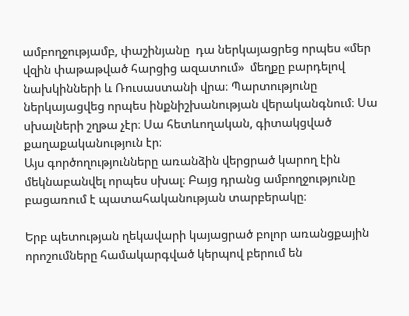ամբողջությամբ, փաշինյանը  դա ներկայացրեց որպես «մեր վզին փաթաթված հարցից ազատում»  մեղքը բարդելով նախկինների և Ռուսաստանի վրա։ Պարտությունը ներկայացվեց որպես ինքնիշխանության վերականգնում։ Սա սխալների շղթա չէր։ Սա հետևողական, գիտակցված քաղաքականություն էր։
Այս գործողությունները առանձին վերցրած կարող էին մեկնաբանվել որպես սխալ։ Բայց դրանց ամբողջությունը բացառում է պատահականության տարբերակը։

Երբ պետության ղեկավարի կայացրած բոլոր առանցքային որոշումները համակարգված կերպով բերում են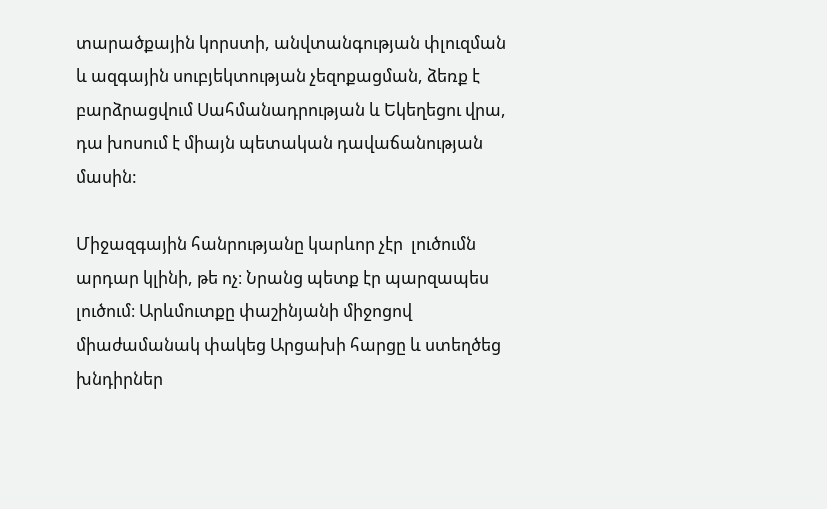տարածքային կորստի, անվտանգության փլուզման և ազգային սուբյեկտության չեզոքացման, ձեռք է բարձրացվում Սահմանադրության և Եկեղեցու վրա, դա խոսում է միայն պետական դավաճանության մասին:

Միջազգային հանրությանը կարևոր չէր  լուծումն արդար կլինի, թե ոչ։ Նրանց պետք էր պարզապես լուծում։ Արևմուտքը փաշինյանի միջոցով միաժամանակ փակեց Արցախի հարցը և ստեղծեց խնդիրներ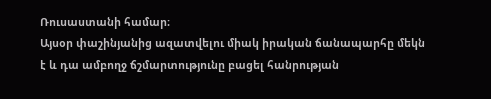Ռուսաստանի համար։
Այսօր փաշինյանից ազատվելու միակ իրական ճանապարհը մեկն է և դա ամբողջ ճշմարտությունը բացել հանրության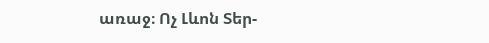առաջ։ Ոչ Լևոն Տեր-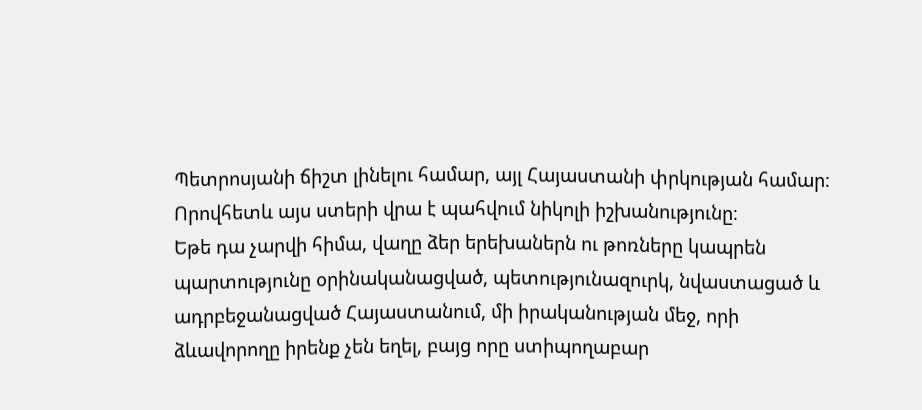Պետրոսյանի ճիշտ լինելու համար, այլ Հայաստանի փրկության համար։ Որովհետև այս ստերի վրա է պահվում նիկոլի իշխանությունը։
Եթե դա չարվի հիմա, վաղը ձեր երեխաներն ու թոռները կապրեն պարտությունը օրինականացված, պետությունազուրկ, նվաստացած և ադրբեջանացված Հայաստանում, մի իրականության մեջ, որի ձևավորողը իրենք չեն եղել, բայց որը ստիպողաբար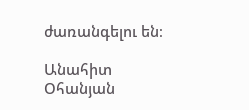ժառանգելու են։

Անահիտ Օհանյան